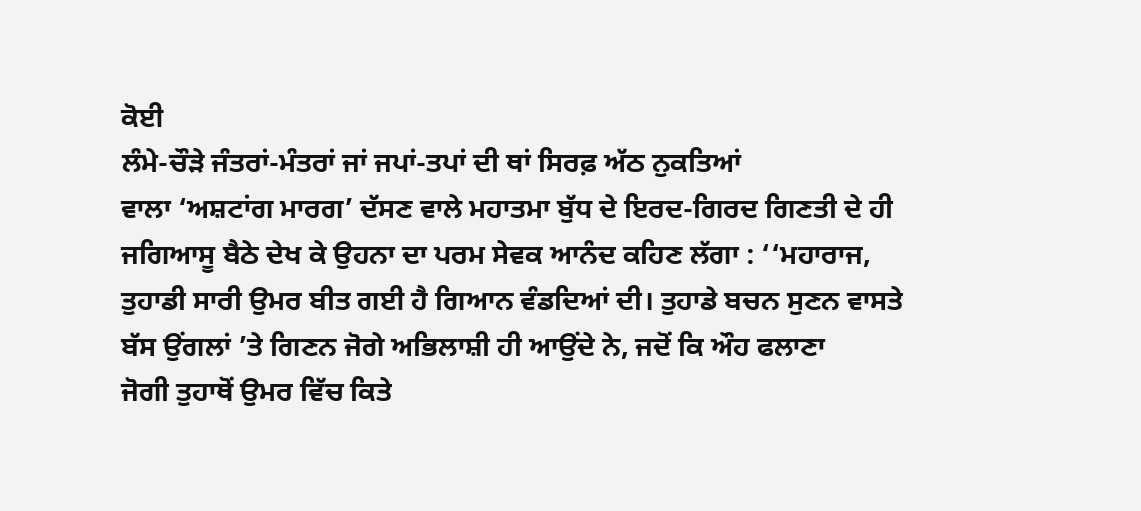ਕੋਈ
ਲੰਮੇ-ਚੌੜੇ ਜੰਤਰਾਂ-ਮੰਤਰਾਂ ਜਾਂ ਜਪਾਂ-ਤਪਾਂ ਦੀ ਥਾਂ ਸਿਰਫ਼ ਅੱਠ ਨੁਕਤਿਆਂ
ਵਾਲਾ ‘ਅਸ਼ਟਾਂਗ ਮਾਰਗ’ ਦੱਸਣ ਵਾਲੇ ਮਹਾਤਮਾ ਬੁੱਧ ਦੇ ਇਰਦ-ਗਿਰਦ ਗਿਣਤੀ ਦੇ ਹੀ
ਜਗਿਆਸੂ ਬੈਠੇ ਦੇਖ ਕੇ ਉਹਨਾ ਦਾ ਪਰਮ ਸੇਵਕ ਆਨੰਦ ਕਹਿਣ ਲੱਗਾ : ‘‘ਮਹਾਰਾਜ,
ਤੁਹਾਡੀ ਸਾਰੀ ਉਮਰ ਬੀਤ ਗਈ ਹੈ ਗਿਆਨ ਵੰਡਦਿਆਂ ਦੀ। ਤੁਹਾਡੇ ਬਚਨ ਸੁਣਨ ਵਾਸਤੇ
ਬੱਸ ਉਂਗਲਾਂ ’ਤੇ ਗਿਣਨ ਜੋਗੇ ਅਭਿਲਾਸ਼ੀ ਹੀ ਆਉਂਦੇ ਨੇ, ਜਦੋਂ ਕਿ ਔਹ ਫਲਾਣਾ
ਜੋਗੀ ਤੁਹਾਥੋਂ ਉਮਰ ਵਿੱਚ ਕਿਤੇ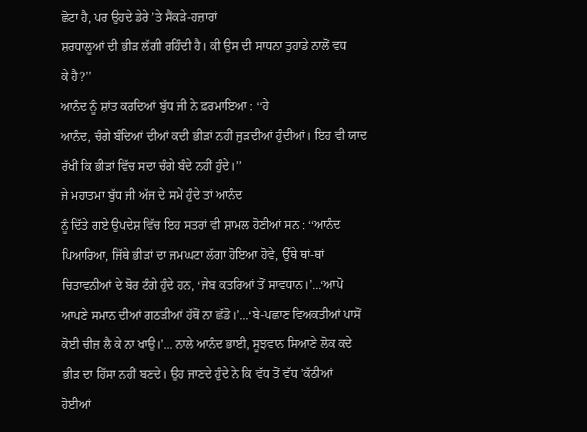ਛੋਟਾ ਹੈ, ਪਰ ਉਹਦੇ ਡੇਰੇ ’ਤੇ ਸੈਂਕੜੇ-ਹਜ਼ਾਰਾਂ
ਸ਼ਰਧਾਲੂਆਂ ਦੀ ਭੀੜ ਲੱਗੀ ਰਹਿੰਦੀ ਹੈ। ਕੀ ਉਸ ਦੀ ਸਾਧਨਾ ਤੁਹਾਡੇ ਨਾਲੋਂ ਵਧ
ਕੇ ਹੈ?’’
ਆਨੰਦ ਨੂੰ ਸ਼ਾਂਤ ਕਰਦਿਆਂ ਬੁੱਧ ਜੀ ਨੇ ਫ਼ਰਮਾਇਆ : ‘‘ਹੇ
ਆਨੰਦ, ਚੰਗੇ ਬੰਦਿਆਂ ਦੀਆਂ ਕਦੀ ਭੀੜਾਂ ਨਹੀਂ ਜੁੜਦੀਆਂ ਹੁੰਦੀਆਂ। ਇਹ ਵੀ ਯਾਦ
ਰੱਖੀਂ ਕਿ ਭੀੜਾਂ ਵਿੱਚ ਸਦਾ ਚੰਗੇ ਬੰਦੇ ਨਹੀਂ ਹੁੰਦੇ।’’
ਜੇ ਮਹਾਤਮਾ ਬੁੱਧ ਜੀ ਅੱਜ ਦੇ ਸਮੇਂ ਹੁੰਦੇ ਤਾਂ ਆਨੰਦ
ਨੂੰ ਦਿੱਤੇ ਗਏ ਉਪਦੇਸ਼ ਵਿੱਚ ਇਹ ਸਤਰਾਂ ਵੀ ਸ਼ਾਮਲ ਹੋਣੀਆਂ ਸਨ : ‘‘ਆਨੰਦ
ਪਿਆਰਿਆ, ਜਿੱਥੇ ਭੀੜਾਂ ਦਾ ਜਮਘਟਾ ਲੱਗਾ ਹੋਇਆ ਹੋਵੇ, ਉੱਥੇ ਥਾਂ-ਥਾਂ
ਚਿਤਾਵਨੀਆਂ ਦੇ ਬੋਰ ਟੰਗੇ ਹੁੰਦੇ ਹਨ, ‘ਜੇਬ ਕਤਰਿਆਂ ਤੋਂ ਸਾਵਧਾਨ।’...‘ਆਪੋ
ਆਪਣੇ ਸਮਾਨ ਦੀਆਂ ਗਠੜੀਆਂ ਹੱਥੋਂ ਨਾ ਛੱਡੋ।’...‘ਬੇ-ਪਛਾਣ ਵਿਅਕਤੀਆਂ ਪਾਸੋਂ
ਕੋਈ ਚੀਜ਼ ਲੈ ਕੇ ਨਾ ਖਾਉ।’... ਨਾਲੇ ਆਨੰਦ ਭਾਈ, ਸੂਝਵਾਨ ਸਿਆਣੇ ਲੋਕ ਕਦੇ
ਭੀੜ ਦਾ ਹਿੱਸਾ ਨਹੀਂ ਬਣਦੇ। ਉਹ ਜਾਣਦੇ ਹੁੰਦੇ ਨੇ ਕਿ ਵੱਧ ਤੋਂ ਵੱਧ ’ਕੱਠੀਆਂ
ਹੋਈਆਂ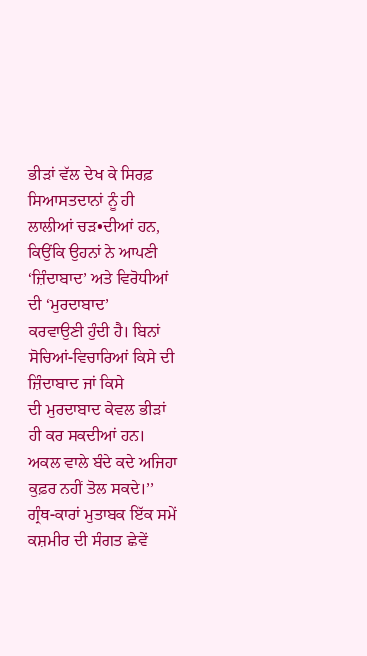ਭੀੜਾਂ ਵੱਲ ਦੇਖ ਕੇ ਸਿਰਫ਼ ਸਿਆਸਤਦਾਨਾਂ ਨੂੰ ਹੀ ਲਾਲੀਆਂ ਚੜ•ਦੀਆਂ ਹਨ,
ਕਿਉਂਕਿ ਉਹਨਾਂ ਨੇ ਆਪਣੀ ‘ਜ਼ਿੰਦਾਬਾਦ’ ਅਤੇ ਵਿਰੋਧੀਆਂ ਦੀ ‘ਮੁਰਦਾਬਾਦ’
ਕਰਵਾਉਣੀ ਹੁੰਦੀ ਹੈ। ਬਿਨਾਂ ਸੋਚਿਆਂ-ਵਿਚਾਰਿਆਂ ਕਿਸੇ ਦੀ ਜ਼ਿੰਦਾਬਾਦ ਜਾਂ ਕਿਸੇ
ਦੀ ਮੁਰਦਾਬਾਦ ਕੇਵਲ ਭੀੜਾਂ ਹੀ ਕਰ ਸਕਦੀਆਂ ਹਨ। ਅਕਲ ਵਾਲੇ ਬੰਦੇ ਕਦੇ ਅਜਿਹਾ
ਕੁਫ਼ਰ ਨਹੀਂ ਤੋਲ ਸਕਦੇ।’’
ਗ੍ਰੰਥ-ਕਾਰਾਂ ਮੁਤਾਬਕ ਇੱਕ ਸਮੇਂ ਕਸ਼ਮੀਰ ਦੀ ਸੰਗਤ ਛੇਵੇਂ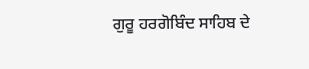ਗੁਰੂ ਹਰਗੋਬਿੰਦ ਸਾਹਿਬ ਦੇ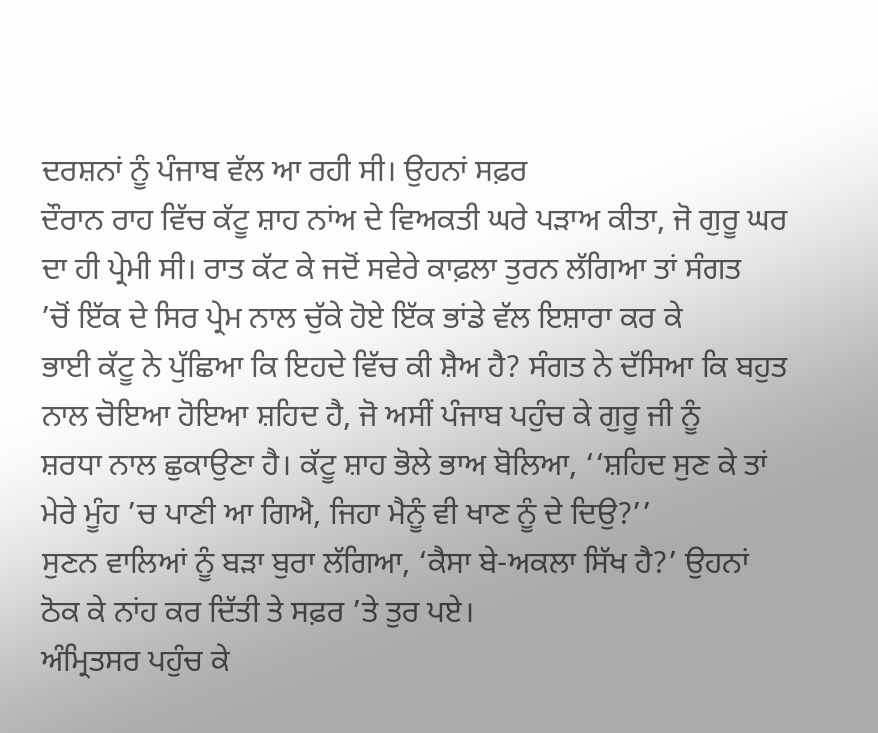ਦਰਸ਼ਨਾਂ ਨੂੰ ਪੰਜਾਬ ਵੱਲ ਆ ਰਹੀ ਸੀ। ਉਹਨਾਂ ਸਫ਼ਰ
ਦੌਰਾਨ ਰਾਹ ਵਿੱਚ ਕੱਟੂ ਸ਼ਾਹ ਨਾਂਅ ਦੇ ਵਿਅਕਤੀ ਘਰੇ ਪੜਾਅ ਕੀਤਾ, ਜੋ ਗੁਰੂ ਘਰ
ਦਾ ਹੀ ਪ੍ਰੇਮੀ ਸੀ। ਰਾਤ ਕੱਟ ਕੇ ਜਦੋਂ ਸਵੇਰੇ ਕਾਫ਼ਲਾ ਤੁਰਨ ਲੱਗਿਆ ਤਾਂ ਸੰਗਤ
’ਚੋਂ ਇੱਕ ਦੇ ਸਿਰ ਪ੍ਰੇਮ ਨਾਲ ਚੁੱਕੇ ਹੋਏ ਇੱਕ ਭਾਂਡੇ ਵੱਲ ਇਸ਼ਾਰਾ ਕਰ ਕੇ
ਭਾਈ ਕੱਟੂ ਨੇ ਪੁੱਛਿਆ ਕਿ ਇਹਦੇ ਵਿੱਚ ਕੀ ਸ਼ੈਅ ਹੈ? ਸੰਗਤ ਨੇ ਦੱਸਿਆ ਕਿ ਬਹੁਤ
ਨਾਲ ਚੋਇਆ ਹੋਇਆ ਸ਼ਹਿਦ ਹੈ, ਜੋ ਅਸੀਂ ਪੰਜਾਬ ਪਹੁੰਚ ਕੇ ਗੁਰੂ ਜੀ ਨੂੰ
ਸ਼ਰਧਾ ਨਾਲ ਛੁਕਾਉਣਾ ਹੈ। ਕੱਟੂ ਸ਼ਾਹ ਭੋਲੇ ਭਾਅ ਬੋਲਿਆ, ‘‘ਸ਼ਹਿਦ ਸੁਣ ਕੇ ਤਾਂ
ਮੇਰੇ ਮੂੰਹ ’ਚ ਪਾਣੀ ਆ ਗਿਐ, ਜਿਹਾ ਮੈਨੂੰ ਵੀ ਖਾਣ ਨੂੰ ਦੇ ਦਿਉ?’’
ਸੁਣਨ ਵਾਲਿਆਂ ਨੂੰ ਬੜਾ ਬੁਰਾ ਲੱਗਿਆ, ‘ਕੈਸਾ ਬੇ-ਅਕਲਾ ਸਿੱਖ ਹੈ?’ ਉਹਨਾਂ
ਠੋਕ ਕੇ ਨਾਂਹ ਕਰ ਦਿੱਤੀ ਤੇ ਸਫ਼ਰ ’ਤੇ ਤੁਰ ਪਏ।
ਅੰਮ੍ਰਿਤਸਰ ਪਹੁੰਚ ਕੇ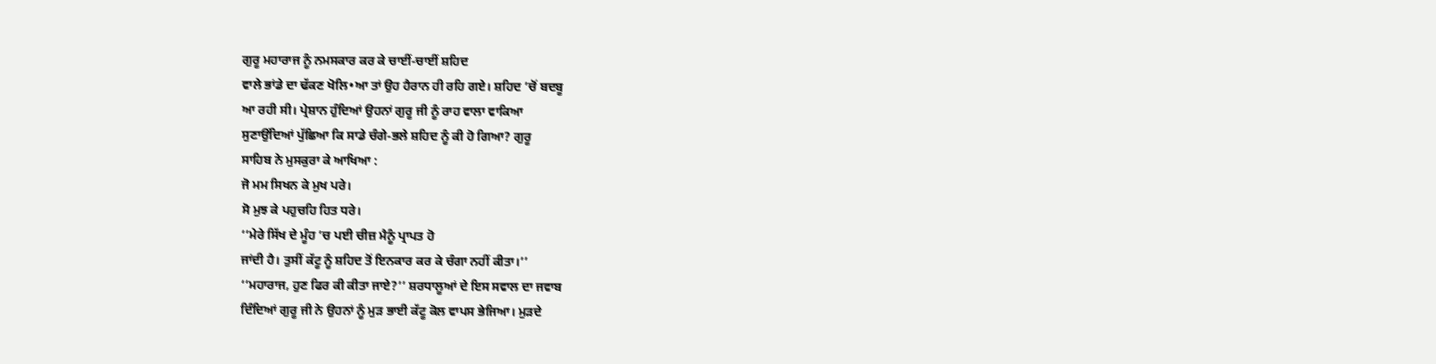ਗੁਰੂ ਮਹਾਰਾਜ ਨੂੰ ਨਮਸਕਾਰ ਕਰ ਕੇ ਚਾਈਂ-ਚਾਈਂ ਸ਼ਹਿਦ
ਵਾਲੇ ਭਾਂਡੇ ਦਾ ਢੱਕਣ ਖੋਲਿ•ਆ ਤਾਂ ਉਹ ਹੈਰਾਨ ਹੀ ਰਹਿ ਗਏ। ਸ਼ਹਿਦ ’ਚੋਂ ਬਦਬੂ
ਆ ਰਹੀ ਸੀ। ਪ੍ਰੇਸ਼ਾਨ ਹੁੰਦਿਆਂ ਉਹਨਾਂ ਗੁਰੂ ਜੀ ਨੂੰ ਰਾਹ ਵਾਲਾ ਵਾਕਿਆ
ਸੁਣਾਉਂਦਿਆਂ ਪੁੱਛਿਆ ਕਿ ਸਾਡੇ ਚੰਗੇ-ਭਲੇ ਸ਼ਹਿਦ ਨੂੰ ਕੀ ਹੋ ਗਿਆ? ਗੁਰੂ
ਸਾਹਿਬ ਨੇ ਮੁਸਕੁਰਾ ਕੇ ਆਖਿਆ :
ਜੋ ਮਮ ਸਿਖਨ ਕੇ ਮੁਖ ਪਰੇ।
ਸੋ ਮੁਝ ਕੇ ਪਹੁਚਹਿ ਹਿਤ ਧਰੇ।
‘‘ਮੇਰੇ ਸਿੱਖ ਦੇ ਮੂੰਹ ’ਚ ਪਈ ਚੀਜ਼ ਮੈਨੂੰ ਪ੍ਰਾਪਤ ਹੋ
ਜਾਂਦੀ ਹੈ। ਤੁਸੀਂ ਕੱਟੂ ਨੂੰ ਸ਼ਹਿਦ ਤੋਂ ਇਨਕਾਰ ਕਰ ਕੇ ਚੰਗਾ ਨਹੀਂ ਕੀਤਾ।’’
‘‘ਮਹਾਰਾਜ, ਹੁਣ ਫਿਰ ਕੀ ਕੀਤਾ ਜਾਏ?’’ ਸ਼ਰਧਾਲੂਆਂ ਦੇ ਇਸ ਸਵਾਲ ਦਾ ਜਵਾਬ
ਦਿੰਦਿਆਂ ਗੁਰੂ ਜੀ ਨੇ ਉਹਨਾਂ ਨੂੰ ਮੁੜ ਭਾਈ ਕੱਟੂ ਕੋਲ ਵਾਪਸ ਭੇਜਿਆ। ਮੁੜਦੇ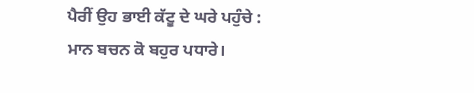ਪੈਰੀਂ ਉਹ ਭਾਈ ਕੱਟੂ ਦੇ ਘਰੇ ਪਹੁੰਚੇ :
ਮਾਨ ਬਚਨ ਕੋ ਬਹੁਰ ਪਧਾਰੇ।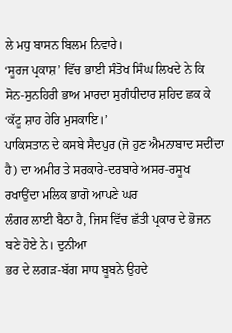ਲੇ ਮਧੁ ਬਾਸਨ ਬਿਲਮ ਨਿਵਾਰੇ।
‘ਸੂਰਜ ਪ੍ਰਕਾਸ਼’ ਵਿੱਚ ਭਾਈ ਸੰਤੋਖ ਸਿੰਘ ਲਿਖਦੇ ਨੇ ਕਿ
ਸੋਨ-ਸੁਨਹਿਰੀ ਭਾਅ ਮਾਰਦਾ ਸੁਗੰਧੀਦਾਰ ਸ਼ਹਿਦ ਛਕ ਕੇ ‘ਕੱਟੂ ਸ਼ਾਹ ਹੇਰਿ ਮੁਸਕਾਇ।’
ਪਾਕਿਸਤਾਨ ਦੇ ਕਸਬੇ ਸੈਦਪੁਰ (ਜੋ ਹੁਣ ਐਮਨਾਬਾਦ ਸਦੀਂਦਾ
ਹੈ) ਦਾ ਅਮੀਰ ਤੇ ਸਰਕਾਰੇ-ਦਰਬਾਰੇ ਅਸਰ-ਰਸੂਖ ਰਖਾਉਂਦਾ ਮਲਿਕ ਭਾਗੋ ਆਪਣੇ ਘਰ
ਲੰਗਰ ਲਾਈ ਬੈਠਾ ਹੈ, ਜਿਸ ਵਿੱਚ ਛੱਤੀ ਪ੍ਰਕਾਰ ਦੇ ਭੋਜਨ ਬਣੇ ਹੋਏ ਨੇ। ਦੁਨੀਆ
ਭਰ ਦੇ ਲਗੜ-ਬੱਗ ਸਾਧ ਬੂਬਨੇ ਉਹਦੇ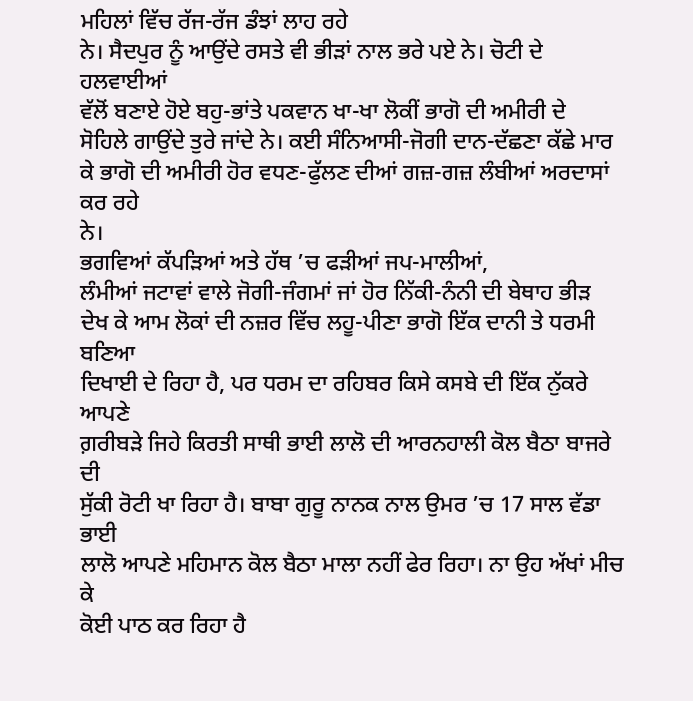ਮਹਿਲਾਂ ਵਿੱਚ ਰੱਜ-ਰੱਜ ਡੰਝਾਂ ਲਾਹ ਰਹੇ
ਨੇ। ਸੈਦਪੁਰ ਨੂੰ ਆਉਂਦੇ ਰਸਤੇ ਵੀ ਭੀੜਾਂ ਨਾਲ ਭਰੇ ਪਏ ਨੇ। ਚੋਟੀ ਦੇ ਹਲਵਾਈਆਂ
ਵੱਲੋਂ ਬਣਾਏ ਹੋਏ ਬਹੁ-ਭਾਂਤੇ ਪਕਵਾਨ ਖਾ-ਖਾ ਲੋਕੀਂ ਭਾਗੋ ਦੀ ਅਮੀਰੀ ਦੇ
ਸੋਹਿਲੇ ਗਾਉਂਦੇ ਤੁਰੇ ਜਾਂਦੇ ਨੇ। ਕਈ ਸੰਨਿਆਸੀ-ਜੋਗੀ ਦਾਨ-ਦੱਛਣਾ ਕੱਛੇ ਮਾਰ
ਕੇ ਭਾਗੋ ਦੀ ਅਮੀਰੀ ਹੋਰ ਵਧਣ-ਫੁੱਲਣ ਦੀਆਂ ਗਜ਼-ਗਜ਼ ਲੰਬੀਆਂ ਅਰਦਾਸਾਂ ਕਰ ਰਹੇ
ਨੇ।
ਭਗਵਿਆਂ ਕੱਪੜਿਆਂ ਅਤੇ ਹੱਥ ’ਚ ਫੜੀਆਂ ਜਪ-ਮਾਲੀਆਂ,
ਲੰਮੀਆਂ ਜਟਾਵਾਂ ਵਾਲੇ ਜੋਗੀ-ਜੰਗਮਾਂ ਜਾਂ ਹੋਰ ਨਿੱਕੀ-ਨੰਨੀ ਦੀ ਬੇਥਾਹ ਭੀੜ
ਦੇਖ ਕੇ ਆਮ ਲੋਕਾਂ ਦੀ ਨਜ਼ਰ ਵਿੱਚ ਲਹੂ-ਪੀਣਾ ਭਾਗੋ ਇੱਕ ਦਾਨੀ ਤੇ ਧਰਮੀ ਬਣਿਆ
ਦਿਖਾਈ ਦੇ ਰਿਹਾ ਹੈ, ਪਰ ਧਰਮ ਦਾ ਰਹਿਬਰ ਕਿਸੇ ਕਸਬੇ ਦੀ ਇੱਕ ਨੁੱਕਰੇ ਆਪਣੇ
ਗ਼ਰੀਬੜੇ ਜਿਹੇ ਕਿਰਤੀ ਸਾਥੀ ਭਾਈ ਲਾਲੋ ਦੀ ਆਰਨਹਾਲੀ ਕੋਲ ਬੈਠਾ ਬਾਜਰੇ ਦੀ
ਸੁੱਕੀ ਰੋਟੀ ਖਾ ਰਿਹਾ ਹੈ। ਬਾਬਾ ਗੁਰੂ ਨਾਨਕ ਨਾਲ ਉਮਰ ’ਚ 17 ਸਾਲ ਵੱਡਾ ਭਾਈ
ਲਾਲੋ ਆਪਣੇ ਮਹਿਮਾਨ ਕੋਲ ਬੈਠਾ ਮਾਲਾ ਨਹੀਂ ਫੇਰ ਰਿਹਾ। ਨਾ ਉਹ ਅੱਖਾਂ ਮੀਚ ਕੇ
ਕੋਈ ਪਾਠ ਕਰ ਰਿਹਾ ਹੈ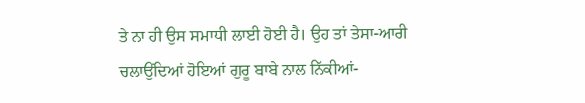ਤੇ ਨਾ ਹੀ ਉਸ ਸਮਾਧੀ ਲਾਈ ਹੋਈ ਹੈ। ਉਹ ਤਾਂ ਤੇਸਾ-ਆਰੀ
ਚਲਾਉਂਦਿਆਂ ਹੋਇਆਂ ਗੁਰੂ ਬਾਬੇ ਨਾਲ ਨਿੱਕੀਆਂ-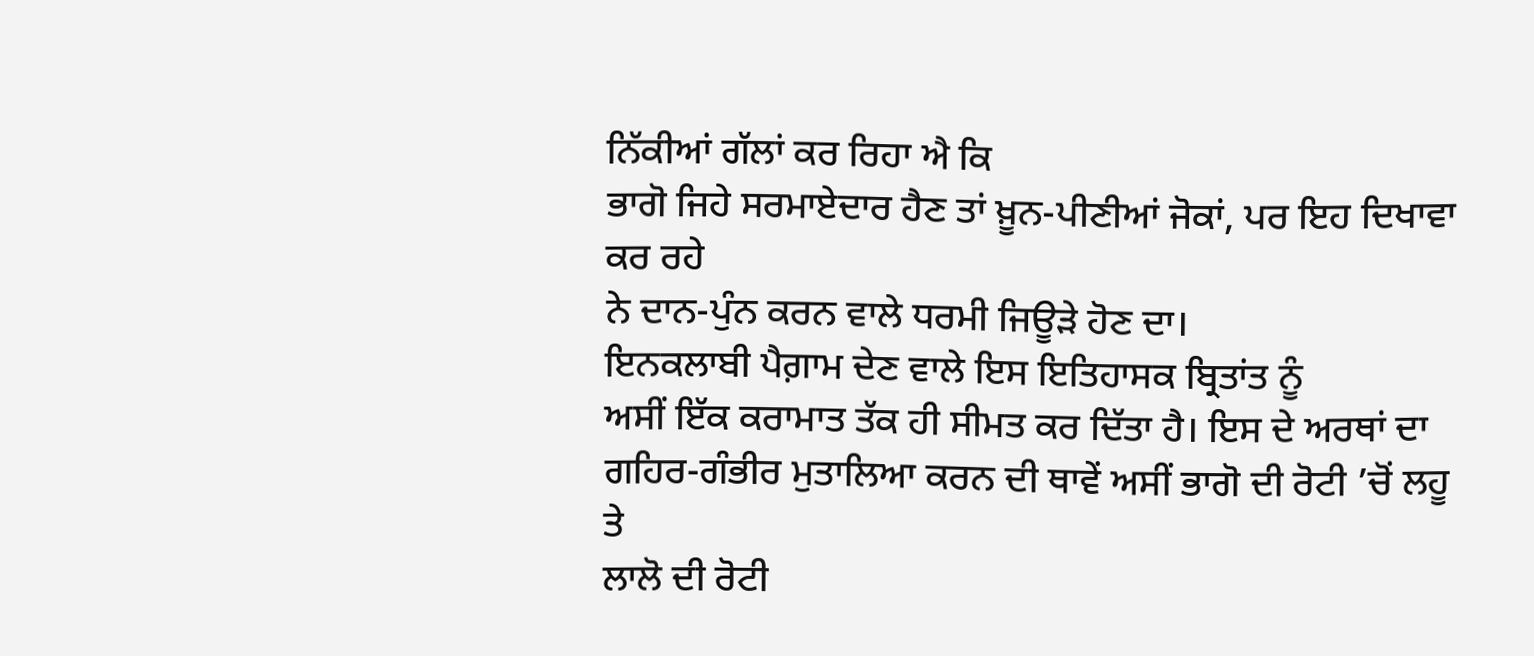ਨਿੱਕੀਆਂ ਗੱਲਾਂ ਕਰ ਰਿਹਾ ਐ ਕਿ
ਭਾਗੋ ਜਿਹੇ ਸਰਮਾਏਦਾਰ ਹੈਣ ਤਾਂ ਖ਼ੂਨ-ਪੀਣੀਆਂ ਜੋਕਾਂ, ਪਰ ਇਹ ਦਿਖਾਵਾ ਕਰ ਰਹੇ
ਨੇ ਦਾਨ-ਪੁੰਨ ਕਰਨ ਵਾਲੇ ਧਰਮੀ ਜਿਊੜੇ ਹੋਣ ਦਾ।
ਇਨਕਲਾਬੀ ਪੈਗ਼ਾਮ ਦੇਣ ਵਾਲੇ ਇਸ ਇਤਿਹਾਸਕ ਬ੍ਰਿਤਾਂਤ ਨੂੰ
ਅਸੀਂ ਇੱਕ ਕਰਾਮਾਤ ਤੱਕ ਹੀ ਸੀਮਤ ਕਰ ਦਿੱਤਾ ਹੈ। ਇਸ ਦੇ ਅਰਥਾਂ ਦਾ
ਗਹਿਰ-ਗੰਭੀਰ ਮੁਤਾਲਿਆ ਕਰਨ ਦੀ ਥਾਵੇਂ ਅਸੀਂ ਭਾਗੋ ਦੀ ਰੋਟੀ ’ਚੋਂ ਲਹੂ ਤੇ
ਲਾਲੋ ਦੀ ਰੋਟੀ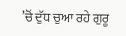’ਚੋਂ ਦੁੱਧ ਚੁਆ ਰਹੇ ਗੁਰੂ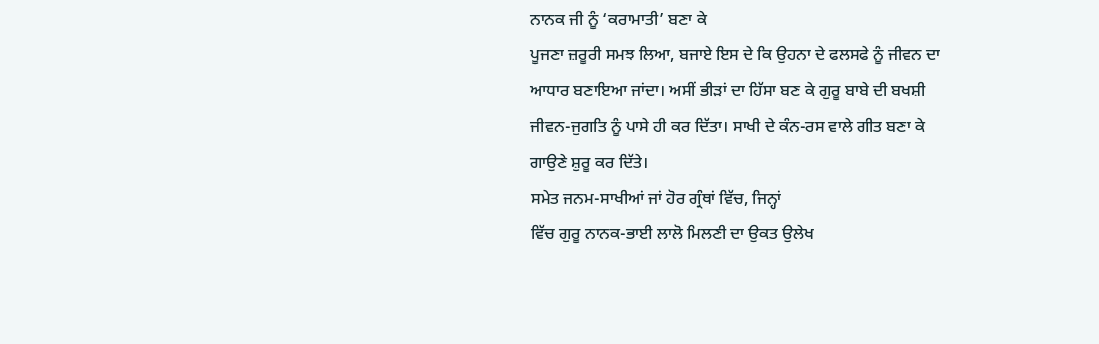ਨਾਨਕ ਜੀ ਨੂੰ ‘ਕਰਾਮਾਤੀ’ ਬਣਾ ਕੇ
ਪੂਜਣਾ ਜ਼ਰੂਰੀ ਸਮਝ ਲਿਆ, ਬਜਾਏ ਇਸ ਦੇ ਕਿ ਉਹਨਾ ਦੇ ਫਲਸਫੇ ਨੂੰ ਜੀਵਨ ਦਾ
ਆਧਾਰ ਬਣਾਇਆ ਜਾਂਦਾ। ਅਸੀਂ ਭੀੜਾਂ ਦਾ ਹਿੱਸਾ ਬਣ ਕੇ ਗੁਰੂ ਬਾਬੇ ਦੀ ਬਖਸ਼ੀ
ਜੀਵਨ-ਜੁਗਤਿ ਨੂੰ ਪਾਸੇ ਹੀ ਕਰ ਦਿੱਤਾ। ਸਾਖੀ ਦੇ ਕੰਨ-ਰਸ ਵਾਲੇ ਗੀਤ ਬਣਾ ਕੇ
ਗਾਉਣੇ ਸ਼ੁਰੂ ਕਰ ਦਿੱਤੇ।
ਸਮੇਤ ਜਨਮ-ਸਾਖੀਆਂ ਜਾਂ ਹੋਰ ਗ੍ਰੰਥਾਂ ਵਿੱਚ, ਜਿਨ੍ਹਾਂ
ਵਿੱਚ ਗੁਰੂ ਨਾਨਕ-ਭਾਈ ਲਾਲੋ ਮਿਲਣੀ ਦਾ ਉਕਤ ਉਲੇਖ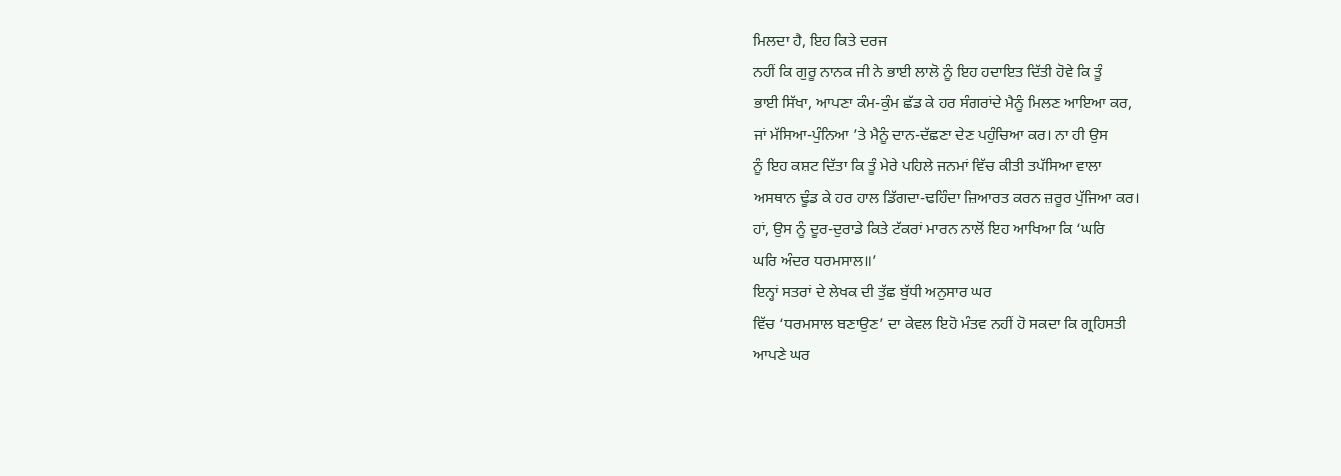ਮਿਲਦਾ ਹੈ, ਇਹ ਕਿਤੇ ਦਰਜ
ਨਹੀਂ ਕਿ ਗੁਰੂ ਨਾਨਕ ਜੀ ਨੇ ਭਾਈ ਲਾਲੋ ਨੂੰ ਇਹ ਹਦਾਇਤ ਦਿੱਤੀ ਹੋਵੇ ਕਿ ਤੂੰ
ਭਾਈ ਸਿੱਖਾ, ਆਪਣਾ ਕੰਮ-ਕੁੰਮ ਛੱਡ ਕੇ ਹਰ ਸੰਗਰਾਂਦੇ ਮੈਨੂੰ ਮਿਲਣ ਆਇਆ ਕਰ,
ਜਾਂ ਮੱਸਿਆ-ਪੁੰਨਿਆ ’ਤੇ ਮੈਨੂੰ ਦਾਨ-ਦੱਛਣਾ ਦੇਣ ਪਹੁੰਚਿਆ ਕਰ। ਨਾ ਹੀ ਉਸ
ਨੂੰ ਇਹ ਕਸ਼ਟ ਦਿੱਤਾ ਕਿ ਤੂੰ ਮੇਰੇ ਪਹਿਲੇ ਜਨਮਾਂ ਵਿੱਚ ਕੀਤੀ ਤਪੱਸਿਆ ਵਾਲਾ
ਅਸਥਾਨ ਢੂੰਡ ਕੇ ਹਰ ਹਾਲ ਡਿੱਗਦਾ-ਢਹਿੰਦਾ ਜ਼ਿਆਰਤ ਕਰਨ ਜ਼ਰੂਰ ਪੁੱਜਿਆ ਕਰ।
ਹਾਂ, ਉਸ ਨੂੰ ਦੂਰ-ਦੁਰਾਡੇ ਕਿਤੇ ਟੱਕਰਾਂ ਮਾਰਨ ਨਾਲੋਂ ਇਹ ਆਖਿਆ ਕਿ ‘ਘਰਿ
ਘਰਿ ਅੰਦਰ ਧਰਮਸਾਲ॥’
ਇਨ੍ਹਾਂ ਸਤਰਾਂ ਦੇ ਲੇਖਕ ਦੀ ਤੁੱਛ ਬੁੱਧੀ ਅਨੁਸਾਰ ਘਰ
ਵਿੱਚ ‘ਧਰਮਸਾਲ ਬਣਾਉਣ’ ਦਾ ਕੇਵਲ ਇਹੋ ਮੰਤਵ ਨਹੀਂ ਹੋ ਸਕਦਾ ਕਿ ਗ੍ਰਹਿਸਤੀ
ਆਪਣੇ ਘਰ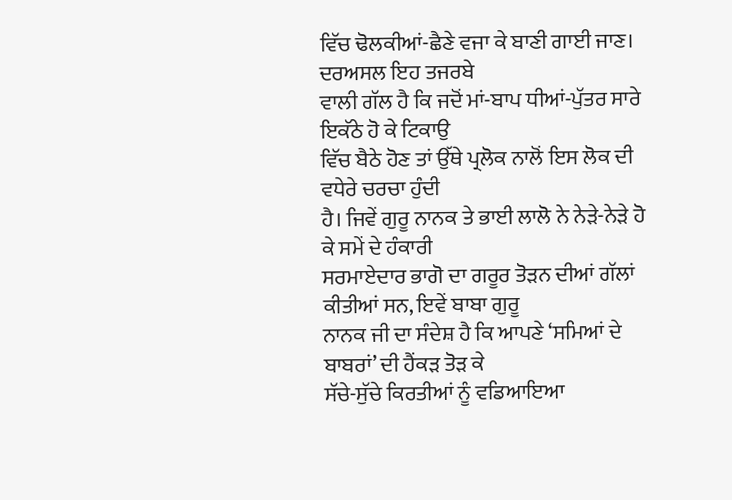ਵਿੱਚ ਢੋਲਕੀਆਂ-ਛੈਣੇ ਵਜਾ ਕੇ ਬਾਣੀ ਗਾਈ ਜਾਣ। ਦਰਅਸਲ ਇਹ ਤਜਰਬੇ
ਵਾਲੀ ਗੱਲ ਹੈ ਕਿ ਜਦੋਂ ਮਾਂ-ਬਾਪ ਧੀਆਂ-ਪੁੱਤਰ ਸਾਰੇ ਇਕੱਠੇ ਹੋ ਕੇ ਟਿਕਾਉ
ਵਿੱਚ ਬੈਠੇ ਹੋਣ ਤਾਂ ਉੱਥੇ ਪ੍ਰਲੋਕ ਨਾਲੋਂ ਇਸ ਲੋਕ ਦੀ ਵਧੇਰੇ ਚਰਚਾ ਹੁੰਦੀ
ਹੈ। ਜਿਵੇਂ ਗੁਰੂ ਨਾਨਕ ਤੇ ਭਾਈ ਲਾਲੋ ਨੇ ਨੇੜੇ-ਨੇੜੇ ਹੋ ਕੇ ਸਮੇਂ ਦੇ ਹੰਕਾਰੀ
ਸਰਮਾਏਦਾਰ ਭਾਗੋ ਦਾ ਗਰੂਰ ਤੋੜਨ ਦੀਆਂ ਗੱਲਾਂ ਕੀਤੀਆਂ ਸਨ, ਇਵੇਂ ਬਾਬਾ ਗੁਰੂ
ਨਾਨਕ ਜੀ ਦਾ ਸੰਦੇਸ਼ ਹੈ ਕਿ ਆਪਣੇ ‘ਸਮਿਆਂ ਦੇ ਬਾਬਰਾਂ’ ਦੀ ਹੈਂਕੜ ਤੋੜ ਕੇ
ਸੱਚੇ-ਸੁੱਚੇ ਕਿਰਤੀਆਂ ਨੂੰ ਵਡਿਆਇਆ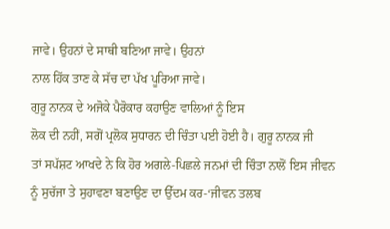ਜਾਵੇ। ਉਹਨਾਂ ਦੇ ਸਾਥੀ ਬਣਿਆ ਜਾਵੇ। ਉਹਨਾਂ
ਨਾਲ ਹਿੱਕ ਤਾਣ ਕੇ ਸੱਚ ਦਾ ਪੱਖ ਪੂਰਿਆ ਜਾਵੇ।
ਗੁਰੂ ਨਾਨਕ ਦੇ ਅਜੋਕੇ ਪੈਰੋਕਾਰ ਕਹਾਉਣ ਵਾਲਿਆਂ ਨੂੰ ਇਸ
ਲੋਕ ਦੀ ਨਹੀਂ, ਸਗੋਂ ਪ੍ਰਲੋਕ ਸੁਧਾਰਨ ਦੀ ਚਿੰਤਾ ਪਈ ਹੋਈ ਹੈ। ਗੁਰੂ ਨਾਨਕ ਜੀ
ਤਾਂ ਸਪੱਸ਼ਟ ਆਖਦੇ ਨੇ ਕਿ ਹੋਰ ਅਗਲੇ-ਪਿਛਲੇ ਜਨਮਾਂ ਦੀ ਚਿੰਤਾ ਨਾਲੋਂ ਇਸ ਜੀਵਨ
ਨੂੰ ਸੁਚੱਜਾ ਤੇ ਸੁਹਾਵਣਾ ਬਣਾਉਣ ਦਾ ਉੱਦਮ ਕਰ-‘ਜੀਵਨ ਤਲਬ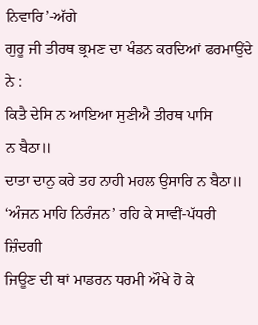ਨਿਵਾਰਿ’-ਅੱਗੇ
ਗੁਰੂ ਜੀ ਤੀਰਥ ਭ੍ਰਮਣ ਦਾ ਖੰਡਨ ਕਰਦਿਆਂ ਫਰਮਾਉਂਦੇ ਨੇ :
ਕਿਤੈ ਦੇਸਿ ਨ ਆਇਆ ਸੁਣੀਐ ਤੀਰਥ ਪਾਸਿ
ਨ ਬੈਠਾ॥
ਦਾਤਾ ਦਾਨੁ ਕਰੇ ਤਹ ਨਾਹੀ ਮਹਲ ਉਸਾਰਿ ਨ ਬੈਠਾ॥
‘ਅੰਜਨ ਮਾਹਿ ਨਿਰੰਜਨ’ ਰਹਿ ਕੇ ਸਾਵੀਂ-ਪੱਧਰੀ ਜ਼ਿੰਦਗੀ
ਜਿਊਣ ਦੀ ਥਾਂ ਮਾਡਰਨ ਧਰਮੀ ਔਖੇ ਹੋ ਕੇ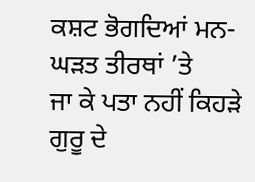ਕਸ਼ਟ ਭੋਗਦਿਆਂ ਮਨ-ਘੜਤ ਤੀਰਥਾਂ ’ਤੇ
ਜਾ ਕੇ ਪਤਾ ਨਹੀਂ ਕਿਹੜੇ ਗੁਰੂ ਦੇ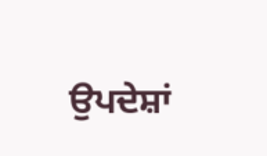ਉਪਦੇਸ਼ਾਂ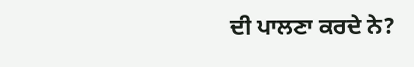ਦੀ ਪਾਲਣਾ ਕਰਦੇ ਨੇ?